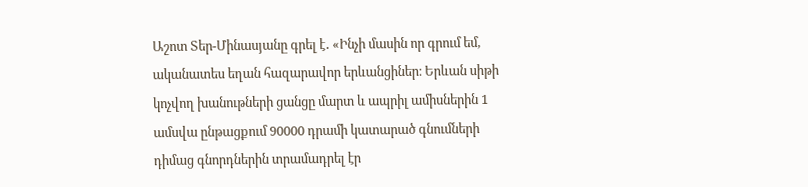Աշոտ Տեր-Մինասյանը գրել է․ «Ինչի մասին որ գրում եմ, ականատես եղան հազարավոր երևանցիներ։ Երևան սիթի կոչվող խանութների ցանցը մարտ և ապրիլ ամիսներին 1 ամսվա ընթացքում 90000 դրամի կատարած գնումների դիմաց գնորդներին տրամադրել էր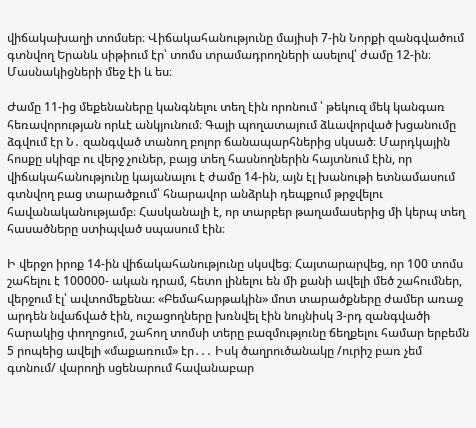վիճակախաղի տոմսեր։ Վիճակահանությունը մայիսի 7-ին Նորքի զանգվածում գտնվող Երանև սիթիում էր՝ տոմս տրամադրողների ասելով՝ ժամը 12-ին։ Մասնակիցների մեջ էի և ես։

Ժամը 11-ից մեքենաները կանգնելու տեղ էին որոնում ՝ թեկուզ մեկ կանգառ հեռավորության որևէ անկյունում։ Գայի պողատայում ձևավորված խցանումը ձգվում էր Ն․ զանգված տանող բոլոր ճանապարհներից սկսած։ Մարդկային հոսքը սկիզբ ու վերջ չուներ, բայց տեղ հասնողներին հայտնում էին, որ վիճակահանությունը կայանալու է ժամը 14-ին, այն էլ խանութի ետնամասում գտնվող բաց տարածքում՝ հնարավոր անձրևի դեպքում թրջվելու հավանականությամբ։ Հասկանալի է, որ տարբեր թաղամասերից մի կերպ տեղ հասածները ստիպված սպասում էին։

Ի վերջո իրոք 14-ին վիճակահանությունը սկսվեց։ Հայտարարվեց, որ 100 տոմս շահելու է 100000- ական դրամ, հետո լինելու են մի քանի ավելի մեծ շահումներ, վերջում էլ՝ ավտոմեքենա։ «Բեմահարթակին» մոտ տարածքները ժամեր առաջ արդեն նվաճված էին, ուշացողները խռնվել էին նույնիսկ 3-րդ զանգվածի հարակից փողոցում, շահող տոմսի տերը բազմությունը ճեղքելու համար երբեմն 5 րոպեից ավելի «մաքառում» էր․․․ Իսկ ծաղրուծանակը /ուրիշ բառ չեմ գտնում/ վարողի սցենարում հավանաբար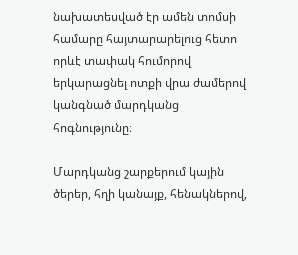նախատեսված էր ամեն տոմսի համարը հայտարարելուց հետո որևէ տափակ հումորով երկարացնել ոտքի վրա ժամերով կանգնած մարդկանց հոգնությունը։

Մարդկանց շարքերում կային ծերեր, հղի կանայք, հենակներով,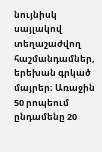նույնիսկ սայլակով տեղաշաժվող հաշմանդամներ, երեխան գրկած մայրեր։ Առաջին 50 րոպեում ընդամենը 20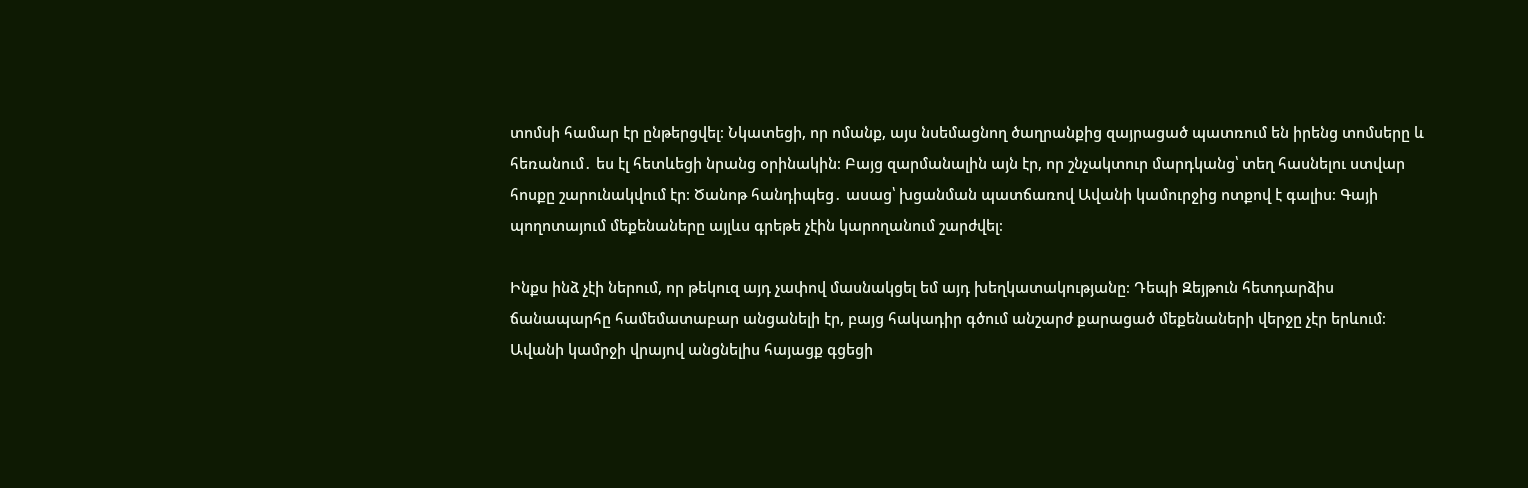տոմսի համար էր ընթերցվել։ Նկատեցի, որ ոմանք, այս նսեմացնող ծաղրանքից զայրացած պատռում են իրենց տոմսերը և հեռանում․ ես էլ հետևեցի նրանց օրինակին։ Բայց զարմանալին այն էր, որ շնչակտուր մարդկանց՝ տեղ հասնելու ստվար հոսքը շարունակվում էր։ Ծանոթ հանդիպեց․ ասաց՝ խցանման պատճառով Ավանի կամուրջից ոտքով է գալիս։ Գայի պողոտայում մեքենաները այլևս գրեթե չէին կարողանում շարժվել։

Ինքս ինձ չէի ներում, որ թեկուզ այդ չափով մասնակցել եմ այդ խեղկատակությանը։ Դեպի Զեյթուն հետդարձիս ճանապարհը համեմատաբար անցանելի էր, բայց հակադիր գծում անշարժ քարացած մեքենաների վերջը չէր երևում։ Ավանի կամրջի վրայով անցնելիս հայացք գցեցի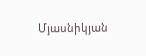Մյասնիկյան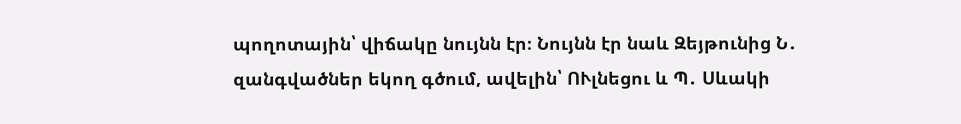պողոտային՝ վիճակը նույնն էր։ Նույնն էր նաև Զեյթունից Ն․ զանգվածներ եկող գծում, ավելին՝ ՈՒլնեցու և Պ․ Սևակի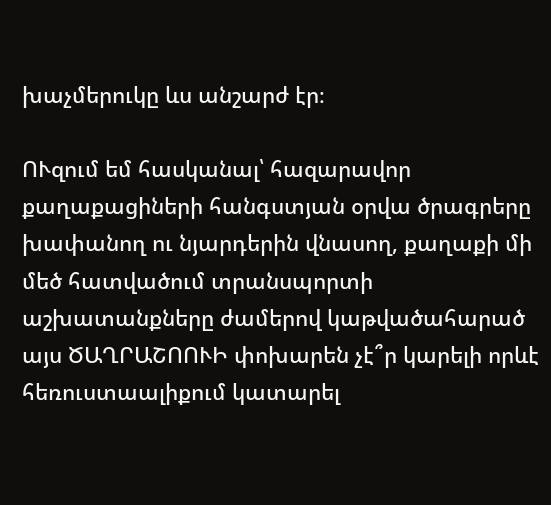խաչմերուկը ևս անշարժ էր։

ՈՒզում եմ հասկանալ՝ հազարավոր քաղաքացիների հանգստյան օրվա ծրագրերը խափանող ու նյարդերին վնասող, քաղաքի մի մեծ հատվածում տրանսպորտի աշխատանքները ժամերով կաթվածահարած այս ԾԱՂՐԱՇՈՈՒԻ փոխարեն չէ՞ր կարելի որևէ հեռուստաալիքում կատարել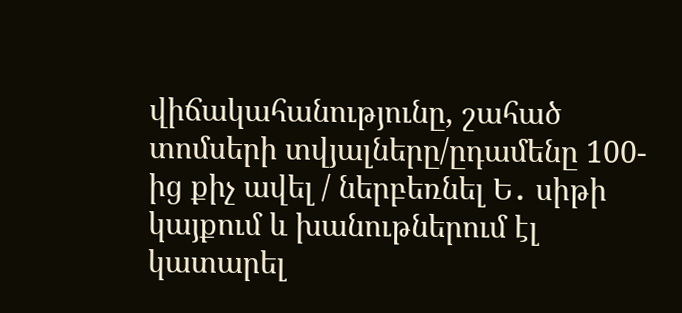վիճակահանությունը, շահած տոմսերի տվյալները/ըդամենը 100-ից քիչ ավել / ներբեռնել Ե․ սիթի կայքում և խանութներում էլ կատարել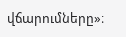վճարումները»։